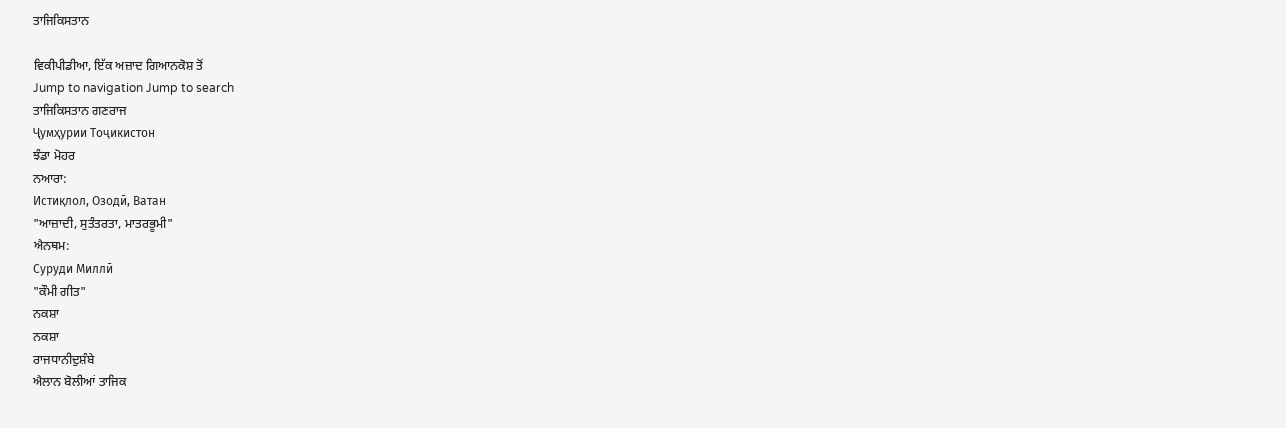ਤਾਜਿਕਿਸਤਾਨ

ਵਿਕੀਪੀਡੀਆ, ਇੱਕ ਅਜ਼ਾਦ ਗਿਆਨਕੋਸ਼ ਤੋਂ
Jump to navigation Jump to search
ਤਾਜਿਕਿਸਤਾਨ ਗਣਰਾਜ
Ҷумҳурии Тоҷикистон
ਝੰਡਾ ਮੋਹਰ
ਨਆਰਾ:
Истиқлол, Озодӣ, Ватан
"ਆਜ਼ਾਦੀ, ਸੁਤੰਤਰਤਾ, ਮਾਤਰਭੂਮੀ"
ਐਨਥਮ:
Суруди Миллӣ
"ਕੌਮੀ ਗੀਤ"
ਨਕਸ਼ਾ
ਨਕਸ਼ਾ
ਰਾਜਧਾਨੀਦੁਸ਼ੰਬੇ
ਐਲਾਨ ਬੋਲੀਆਂ ਤਾਜਿਕ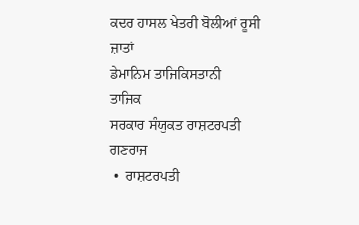ਕਦਰ ਹਾਸਲ ਖੇਤਰੀ ਬੋਲੀਆਂ ਰੂਸੀ
ਜ਼ਾਤਾਂ
ਡੇਮਾਨਿਮ ਤਾਜਿਕਿਸਤਾਨੀ
ਤਾਜਿਕ
ਸਰਕਾਰ ਸੰਯੁਕਤ ਰਾਸ਼ਟਰਪਤੀ
ਗਣਰਾਜ
 •  ਰਾਸ਼ਟਰਪਤੀ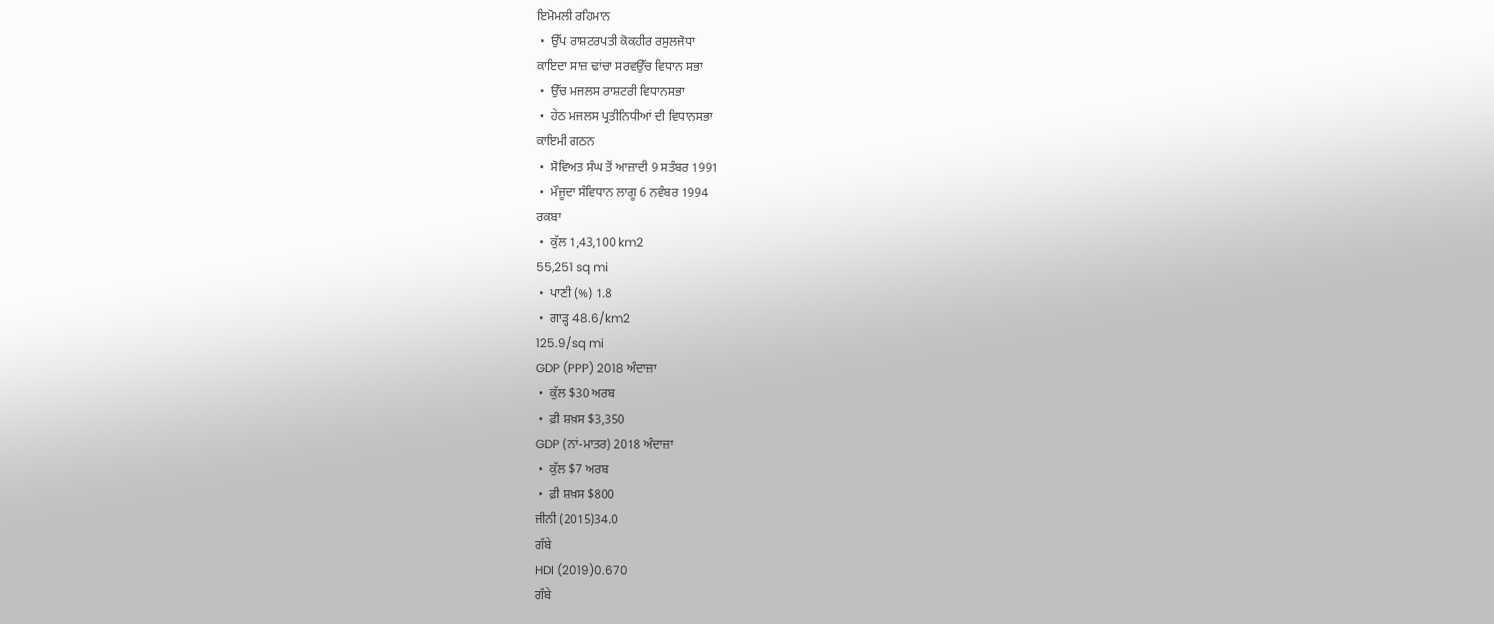ਇਮੋਮਲੀ ਰਹਿਮਾਨ
 •  ਉੱਪ ਰਾਸ਼ਟਰਪਤੀ ਕੋਕਹੀਰ ਰਸੁਲਜੋਧਾ
ਕਾਇਦਾ ਸਾਜ਼ ਢਾਂਚਾ ਸਰਵਉੱਚ ਵਿਧਾਨ ਸਭਾ
 •  ਉੱਚ ਮਜਲਸ ਰਾਸ਼ਟਰੀ ਵਿਧਾਨਸਭਾ
 •  ਹੇਠ ਮਜਲਸ ਪ੍ਰਤੀਨਿਧੀਆਂ ਦੀ ਵਿਧਾਨਸਭਾ
ਕਾਇਮੀ ਗਠਨ
 •  ਸੋਵਿਅਤ ਸੰਘ ਤੋਂ ਆਜ਼ਾਦੀ 9 ਸਤੰਬਰ 1991
 •  ਮੌਜੂਦਾ ਸੰਵਿਧਾਨ ਲਾਗੂ 6 ਨਵੰਬਰ 1994
ਰਕਬਾ
 •  ਕੁੱਲ 1,43,100 km2
55,251 sq mi
 •  ਪਾਣੀ (%) 1.8
 •  ਗਾੜ੍ਹ 48.6/km2
125.9/sq mi
GDP (PPP) 2018 ਅੰਦਾਜ਼ਾ
 •  ਕੁੱਲ $30 ਅਰਬ
 •  ਫ਼ੀ ਸ਼ਖ਼ਸ $3,350
GDP (ਨਾਂ-ਮਾਤਰ) 2018 ਅੰਦਾਜ਼ਾ
 •  ਕੁੱਲ $7 ਅਰਬ
 •  ਫ਼ੀ ਸ਼ਖ਼ਸ $800
ਜੀਨੀ (2015)34.0
ਗੱਬੇ
HDI (2019)0.670
ਗੱਬੇ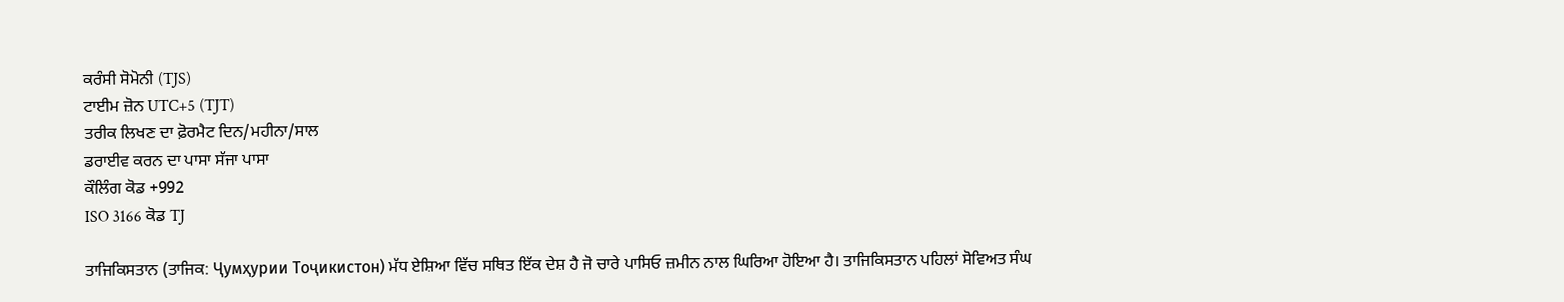ਕਰੰਸੀ ਸੋਮੋਨੀ (TJS)
ਟਾਈਮ ਜ਼ੋਨ UTC+5 (TJT)
ਤਰੀਕ ਲਿਖਣ ਦਾ ਫ਼ੋਰਮੈਟ ਦਿਨ/ਮਹੀਨਾ/ਸਾਲ
ਡਰਾਈਵ ਕਰਨ ਦਾ ਪਾਸਾ ਸੱਜਾ ਪਾਸਾ
ਕੌਲਿੰਗ ਕੋਡ +992
ISO 3166 ਕੋਡ TJ

ਤਾਜਿਕਿਸਤਾਨ (ਤਾਜਿਕ: Ҷумҳурии Тоҷикистон) ਮੱਧ ਏਸ਼ਿਆ ਵਿੱਚ ਸਥਿਤ ਇੱਕ ਦੇਸ਼ ਹੈ ਜੋ ਚਾਰੇ ਪਾਸਿਓ ਜ਼ਮੀਨ ਨਾਲ ਘਿਰਿਆ ਹੋਇਆ ਹੈ। ਤਾਜਿਕਿਸਤਾਨ ਪਹਿਲਾਂ ਸੋਵਿਅਤ ਸੰਘ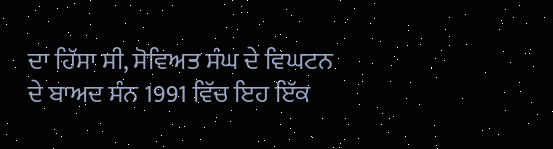ਦਾ ਹਿੱਸਾ ਸੀ, ਸੋਵਿਅਤ ਸੰਘ ਦੇ ਵਿਘਟਨ ਦੇ ਬਾਅਦ ਸੰਨ 1991 ਵਿੱਚ ਇਹ ਇੱਕ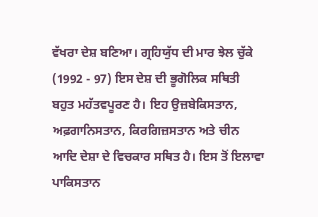ਵੱਖਰਾ ਦੇਸ਼ ਬਣਿਆ। ਗ੍ਰਹਿਯੁੱਧ ਦੀ ਮਾਰ ਝੇਲ ਚੁੱਕੇ (1992 - 97) ਇਸ ਦੇਸ਼ ਦੀ ਭੂਗੋਲਿਕ ਸਥਿਤੀ ਬਹੁਤ ਮਹੱਤਵਪੂਰਣ ਹੈ। ਇਹ ਉਜ਼ਬੇਕਿਸਤਾਨ, ਅਫ਼ਗਾਨਿਸਤਾਨ, ਕਿਰਗਿਜ਼ਸਤਾਨ ਅਤੇ ਚੀਨ ਆਦਿ ਦੇਸ਼ਾ ਦੇ ਵਿਚਕਾਰ ਸਥਿਤ ਹੈ। ਇਸ ਤੋਂ ਇਲਾਵਾ ਪਾਕਿਸਤਾਨ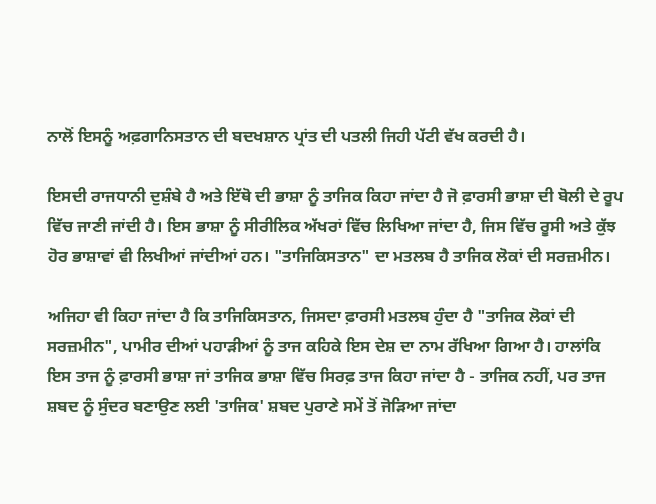ਨਾਲੋਂ ਇਸਨੂੰ ਅਫ਼ਗਾਨਿਸਤਾਨ ਦੀ ਬਦਖਸ਼ਾਨ ਪ੍ਰਾਂਤ ਦੀ ਪਤਲੀ ਜਿਹੀ ਪੱਟੀ ਵੱਖ ਕਰਦੀ ਹੈ।

ਇਸਦੀ ਰਾਜਧਾਨੀ ਦੁਸ਼ੰਬੇ ਹੈ ਅਤੇ ਇੱਥੋ ਦੀ ਭਾਸ਼ਾ ਨੂੰ ਤਾਜਿਕ ਕਿਹਾ ਜਾਂਦਾ ਹੈ ਜੋ ਫ਼ਾਰਸੀ ਭਾਸ਼ਾ ਦੀ ਬੋਲੀ ਦੇ ਰੂਪ ਵਿੱਚ ਜਾਣੀ ਜਾਂਦੀ ਹੈ। ਇਸ ਭਾਸ਼ਾ ਨੂੰ ਸੀਰੀਲਿਕ ਅੱਖਰਾਂ ਵਿੱਚ ਲਿਖਿਆ ਜਾਂਦਾ ਹੈ, ਜਿਸ ਵਿੱਚ ਰੂਸੀ ਅਤੇ ਕੁੱਝ ਹੋਰ ਭਾਸ਼ਾਵਾਂ ਵੀ ਲਿਖੀਆਂ ਜਾਂਦੀਆਂ ਹਨ। "ਤਾਜਿਕਿਸਤਾਨ" ਦਾ ਮਤਲਬ ਹੈ ਤਾਜਿਕ ਲੋਕਾਂ ਦੀ ਸਰਜ਼ਮੀਨ।

ਅਜਿਹਾ ਵੀ ਕਿਹਾ ਜਾਂਦਾ ਹੈ ਕਿ ਤਾਜਿਕਿਸਤਾਨ, ਜਿਸਦਾ ਫ਼ਾਰਸੀ ਮਤਲਬ ਹੁੰਦਾ ਹੈ "ਤਾਜਿਕ ਲੋਕਾਂ ਦੀ ਸਰਜ਼ਮੀਨ", ਪਾਮੀਰ ਦੀਆਂ ਪਹਾੜੀਆਂ ਨੂੰ ਤਾਜ ਕਹਿਕੇ ਇਸ ਦੇਸ਼ ਦਾ ਨਾਮ ਰੱਖਿਆ ਗਿਆ ਹੈ। ਹਾਲਾਂਕਿ ਇਸ ਤਾਜ ਨੂੰ ਫ਼ਾਰਸੀ ਭਾਸ਼ਾ ਜਾਂ ਤਾਜਿਕ ਭਾਸ਼ਾ ਵਿੱਚ ਸਿਰਫ਼ ਤਾਜ ਕਿਹਾ ਜਾਂਦਾ ਹੈ - ਤਾਜਿਕ ਨਹੀਂ, ਪਰ ਤਾਜ ਸ਼ਬਦ ਨੂੰ ਸੁੰਦਰ ਬਣਾਉਣ ਲਈ 'ਤਾਜਿਕ' ਸ਼ਬਦ ਪੁਰਾਣੇ ਸਮੇਂ ਤੋਂ ਜੋੜਿਆ ਜਾਂਦਾ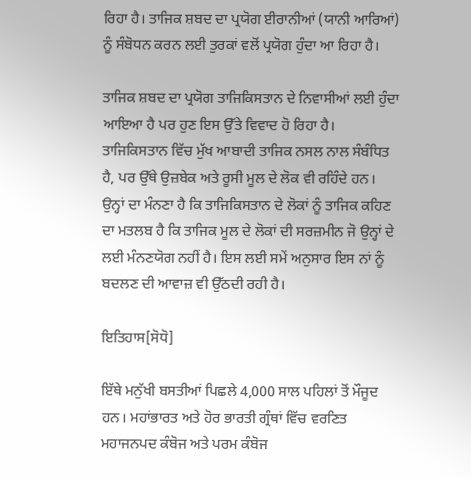ਰਿਹਾ ਹੈ। ਤਾਜਿਕ ਸ਼ਬਦ ਦਾ ਪ੍ਰਯੋਗ ਈਰਾਨੀਆਂ (ਯਾਨੀ ਆਰਿਆਂ) ਨੂੰ ਸੰਬੋਧਨ ਕਰਨ ਲਈ ਤੁਰਕਾਂ ਵਲੋਂ ਪ੍ਰਯੋਗ ਹੁੰਦਾ ਆ ਰਿਹਾ ਹੈ।

ਤਾਜਿਕ ਸ਼ਬਦ ਦਾ ਪ੍ਰਯੋਗ ਤਾਜਿਕਿਸਤਾਨ ਦੇ ਨਿਵਾਸੀਆਂ ਲਈ ਹੁੰਦਾ ਆਇਆ ਹੈ ਪਰ ਹੁਣ ਇਸ ਉੱਤੇ ਵਿਵਾਦ ਹੋ ਰਿਹਾ ਹੈ। ਤਾਜਿਕਿਸਤਾਨ ਵਿੱਚ ਮੁੱਖ ਆਬਾਦੀ ਤਾਜਿਕ ਨਸਲ ਨਾਲ ਸੰਬੰਧਿਤ ਹੈ, ਪਰ ਉੱਥੇ ਉਜ਼ਬੇਕ ਅਤੇ ਰੂਸੀ ਮੂਲ ਦੇ ਲੋਕ ਵੀ ਰਹਿੰਦੇ ਹਨ। ਉਨ੍ਹਾਂ ਦਾ ਮੰਨਣਾ ਹੈ ਕਿ ਤਾਜਿਕਿਸਤਾਨ ਦੇ ਲੋਕਾਂ ਨੂੰ ਤਾਜਿਕ ਕਹਿਣ ਦਾ ਮਤਲਬ ਹੈ ਕਿ ਤਾਜਿਕ ਮੂਲ ਦੇ ਲੋਕਾਂ ਦੀ ਸਰਜ਼ਮੀਨ ਜੋ ਉਨ੍ਹਾਂ ਦੇ ਲਈ ਮੰਨਣਯੋਗ ਨਹੀਂ ਹੈ। ਇਸ ਲਈ ਸਮੇਂ ਅਨੁਸਾਰ ਇਸ ਨਾਂ ਨੂੰ ਬਦਲਣ ਦੀ ਆਵਾਜ਼ ਵੀ ਉੱਠਦੀ ਰਹੀ ਹੈ।

ਇਤਿਹਾਸ[ਸੋਧੋ]

ਇੱਥੇ ਮਨੁੱਖੀ ਬਸਤੀਆਂ ਪਿਛਲੇ 4,000 ਸਾਲ ਪਹਿਲਾਂ ਤੋਂ ਮੌਜੂਦ ਹਨ। ਮਹਾਂਭਾਰਤ ਅਤੇ ਹੋਰ ਭਾਰਤੀ ਗ੍ਰੰਥਾਂ ਵਿੱਚ ਵਰਣਿਤ ਮਹਾਜਨਪਦ ਕੰਬੋਜ ਅਤੇ ਪਰਮ ਕੰਬੋਜ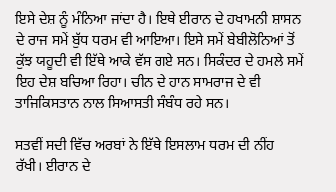ਇਸੇ ਦੇਸ਼ ਨੂੰ ਮੰਨਿਆ ਜਾਂਦਾ ਹੈ। ਇਥੇ ਈਰਾਨ ਦੇ ਹਖਾਮਨੀ ਸ਼ਾਸਨ ਦੇ ਰਾਜ ਸਮੇਂ ਬੁੱਧ ਧਰਮ ਵੀ ਆਇਆ। ਇਸੇ ਸਮੇਂ ਬੇਬੀਲੋਨਿਆਂ ਤੋਂ ਕੁੱਝ ਯਹੂਦੀ ਵੀ ਇੱਥੇ ਆਕੇ ਵੱਸ ਗਏ ਸਨ। ਸਿਕੰਦਰ ਦੇ ਹਮਲੇ ਸਮੇਂ ਇਹ ਦੇਸ਼ ਬਚਿਆ ਰਿਹਾ। ਚੀਨ ਦੇ ਹਾਨ ਸਾਮਰਾਜ ਦੇ ਵੀ ਤਾਜਿਕਿਸਤਾਨ ਨਾਲ ਸਿਆਸਤੀ ਸੰਬੰਧ ਰਹੇ ਸਨ।

ਸਤਵੀਂ ਸਦੀ ਵਿੱਚ ਅਰਬਾਂ ਨੇ ਇੱਥੇ ਇਸਲਾਮ ਧਰਮ ਦੀ ਨੀਂਹ ਰੱਖੀ। ਈਰਾਨ ਦੇ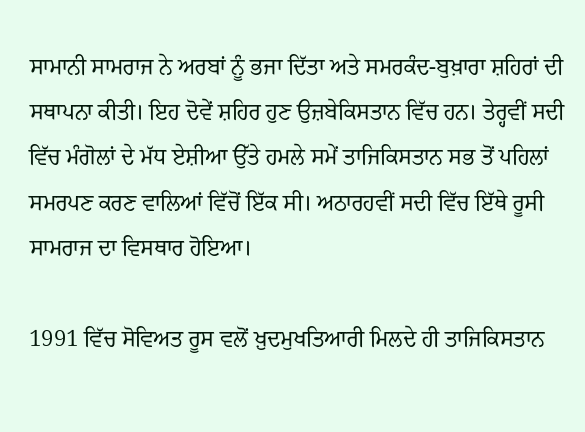ਸਾਮਾਨੀ ਸਾਮਰਾਜ ਨੇ ਅਰਬਾਂ ਨੂੰ ਭਜਾ ਦਿੱਤਾ ਅਤੇ ਸਮਰਕੰਦ-ਬੁਖ਼ਾਰਾ ਸ਼ਹਿਰਾਂ ਦੀ ਸਥਾਪਨਾ ਕੀਤੀ। ਇਹ ਦੋਵੇਂ ਸ਼ਹਿਰ ਹੁਣ ਉਜ਼ਬੇਕਿਸਤਾਨ ਵਿੱਚ ਹਨ। ਤੇਰ੍ਹਵੀਂ ਸਦੀ ਵਿੱਚ ਮੰਗੋਲਾਂ ਦੇ ਮੱਧ ਏਸ਼ੀਆ ਉੱਤੇ ਹਮਲੇ ਸਮੇਂ ਤਾਜਿਕਿਸਤਾਨ ਸਭ ਤੋਂ ਪਹਿਲਾਂ ਸਮਰਪਣ ਕਰਣ ਵਾਲਿਆਂ ਵਿੱਚੋਂ ਇੱਕ ਸੀ। ਅਠਾਰਹਵੀਂ ਸਦੀ ਵਿੱਚ ਇੱਥੇ ਰੂਸੀ ਸਾਮਰਾਜ ਦਾ ਵਿਸਥਾਰ ਹੋਇਆ।

1991 ਵਿੱਚ ਸੋਵਿਅਤ ਰੂਸ ਵਲੋਂ ਖ਼ੁਦਮੁਖਤਿਆਰੀ ਮਿਲਦੇ ਹੀ ਤਾਜਿਕਿਸਤਾਨ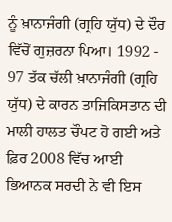ਨੂੰ ਖ਼ਾਨਾਜੰਗੀ (ਗ੍ਰਹਿ ਯੁੱਧ) ਦੇ ਦੌਰ ਵਿੱਚੋਂ ਗੁਜ਼ਰਨਾ ਪਿਆ। 1992 - 97 ਤੱਕ ਚੱਲੀ ਖ਼ਾਨਾਜੰਗੀ (ਗ੍ਰਹਿ ਯੁੱਧ) ਦੇ ਕਾਰਨ ਤਾਜਿਕਿਸਤਾਨ ਦੀ ਮਾਲੀ ਹਾਲਤ ਚੌਪਟ ਹੋ ਗਈ ਅਤੇ ਫ਼ਿਰ 2008 ਵਿੱਚ ਆਈ ਭਿਆਨਕ ਸਰਦੀ ਨੇ ਵੀ ਇਸ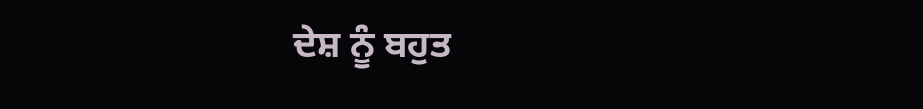ਦੇਸ਼ ਨੂੰ ਬਹੁਤ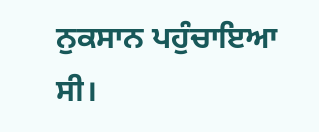ਨੁਕਸਾਨ ਪਹੁੰਚਾਇਆ ਸੀ।